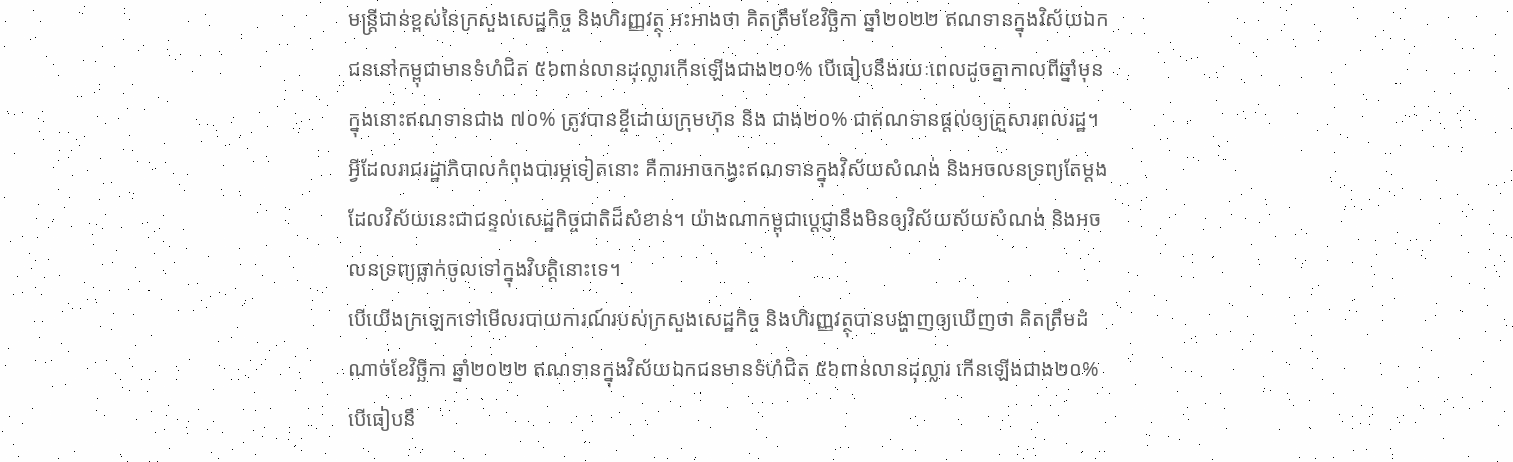មន្ត្រីជាន់ខ្ពស់នៃក្រសួងសេដ្ឋកិច្ច និងហិរញ្ញវត្ថុ អះអាងថា គិតត្រឹមខែវិច្ឆិកា ឆ្នាំ២០២២ ឥណទានក្នុងវិស័យឯកជននៅកម្ពុជាមានទំហំជិត ៥៦ពាន់លានដុល្លារកើនឡើងជាង២០% បើធៀបនឹងរយៈពេលដូចគ្នាកាលពីឆ្នាំមុន ក្នុងនោះឥណទានជាង ៧០% ត្រូវបានខ្ចីដោយក្រុមហ៊ុន និង ជាង២០% ជាឥណទានផ្ដល់ឲ្យគ្រួសារពលរដ្ឋ។ អ្វីដែលរាជរដ្ឋាភិបាលកំពុងបារម្ភទៀតនោះ គឺការអាចកង្វះឥណទានក្នុងវិស័យសំណង់ និងអចលនទ្រព្យតែម្ដង ដែលវិស័យនេះជាជន្ទល់សេដ្ឋកិច្ចជាតិដ៏សំខាន់។ យ៉ាងណាកម្ពុជាប្តេជ្ញានឹងមិនឲ្យវិស័យស័យសំណង់ និងអចលនទ្រព្យធ្លាក់ចូលទៅក្នុងវិបត្តិនោះទេ។
បើយើងក្រឡេកទៅមើលរបាយការណ៍របស់ក្រសួងសេដ្ឋកិច្ច និងហិរញ្ញវត្ថុបានបង្ហាញឲ្យឃើញថា គិតត្រឹមដំណាច់ខែវិច្ឆិកា ឆ្នាំ២០២២ ឥណទានក្នុងវិស័យឯកជនមានទំហំជិត ៥៦ពាន់លានដុល្លារ កើនឡើងជាង២០% បើធៀបនឹ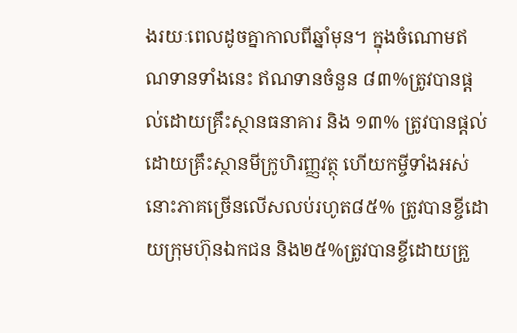ងរយៈពេលដូចគ្នាកាលពីឆ្នាំមុន។ ក្នុងចំណោមឥណទានទាំងនេះ ឥណទានចំនួន ៨៣%ត្រូវបានផ្តល់ដោយគ្រឹះស្ថានធនាគារ និង ១៣% ត្រូវបានផ្តល់ដោយគ្រឹះស្ថានមីក្រូហិរញ្ញវត្ថុ ហើយកម្ចីទាំងអស់នោះភាគច្រើនលើសលប់រហូត៨៥% ត្រូវបានខ្ចីដោយក្រុមហ៊ុនឯកជន និង២៥%ត្រូវបានខ្ចីដោយគ្រួ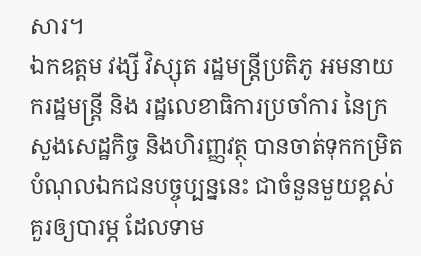សារ។
ឯកឧត្តម វង្សី វិស្សុត រដ្ឋមន្ត្រីប្រតិភូ អមនាយករដ្ឋមន្ត្រី និង រដ្ឋលេខាធិការប្រចាំការ នៃក្រសួងសេដ្ឋកិច្ច និងហិរញ្ញវត្ថុ បានចាត់ទុកកម្រិតបំណុលឯកជនបច្ចុប្បន្ននេះ ជាចំនួនមួយខ្ពស់គួរឲ្យបារម្ភ ដែលទាម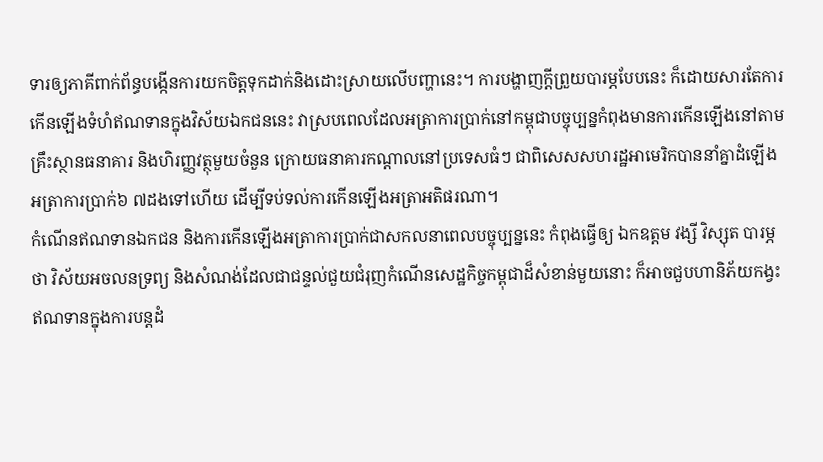ទារឲ្យភាគីពាក់ព័ន្ធបង្កើនការយកចិត្តទុកដាក់និងដោះស្រាយលើបញ្ហានេះ។ ការបង្ហាញក្តីព្រួយបារម្ភបែបនេះ ក៏ដោយសារតែការកើនឡើងទំហំឥណទានក្នុងវិស័យឯកជននេះ វាស្របពេលដែលអត្រាការប្រាក់នៅកម្ពុជាបច្ចុប្បន្នកំពុងមានការកើនឡើងនៅតាមគ្រឹះស្ថានធនាគារ និងហិរញ្ញវត្ថុមួយចំនួន ក្រោយធនាគារកណ្តាលនៅប្រទេសធំៗ ជាពិសេសសហរដ្ឋអាមេរិកបាននាំគ្នាដំឡើងអត្រាការប្រាក់៦ ៧ដងទៅហើយ ដើម្បីទប់ទល់ការកើនឡើងអត្រាអតិផរណា។
កំណើនឥណទានឯកជន និងការកើនឡើងអត្រាការប្រាក់ជាសកលនាពេលបច្ចុប្បន្ននេះ កំពុងធ្វើឲ្យ ឯកឧត្តម វង្សី វិស្សុត បារម្ភថា វិស័យអចលនទ្រព្យ និងសំណង់ដែលជាជន្ទល់ជួយជំរុញកំណើនសេដ្ឋកិច្ចកម្ពុជាដ៏សំខាន់មួយនោះ ក៏អាចជួបហានិភ័យកង្វះឥណទានក្នុងការបន្តដំ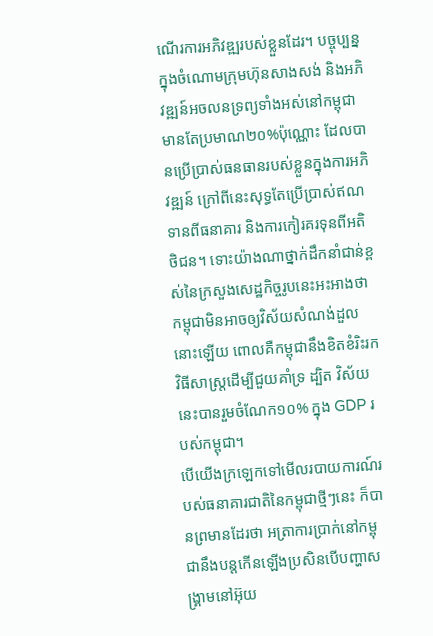ណើរការអភិវឌ្ឍរបស់ខ្លួនដែរ។ បច្ចុប្បន្នក្នុងចំណោមក្រុមហ៊ុនសាងសង់ និងអភិវឌ្ឍន៍អចលនទ្រព្យទាំងអស់នៅកម្ពុជាមានតែប្រមាណ២០%ប៉ុណ្ណោះ ដែលបានប្រើប្រាស់ធនធានរបស់ខ្លួនក្នុងការអភិវឌ្ឍន៍ ក្រៅពីនេះសុទ្ធតែប្រើប្រាស់ឥណទានពីធនាគារ និងការកៀរគរទុនពីអតិថិជន។ ទោះយ៉ាងណាថ្នាក់ដឹកនាំជាន់ខ្ពស់នៃក្រសួងសេដ្ឋកិច្ចរូបនេះអះអាងថា កម្ពុជាមិនអាចឲ្យវិស័យសំណង់ដួលនោះឡើយ ពោលគឺកម្ពុជានឹងខិតខំរិះរកវិធីសាស្ត្រដើម្បីជួយគាំទ្រ ដ្បិត វិស័យនេះបានរួមចំណែក១០% ក្នុង GDP របស់កម្ពុជា។
បើយើងក្រឡេកទៅមើលរបាយការណ៍របស់ធនាគារជាតិនៃកម្ពុជាថ្មីៗនេះ ក៏បានព្រមានដែរថា អត្រាការប្រាក់នៅកម្ពុជានឹងបន្តកើនឡើងប្រសិនបើបញ្ហាសង្គ្រាមនៅអ៊ុយ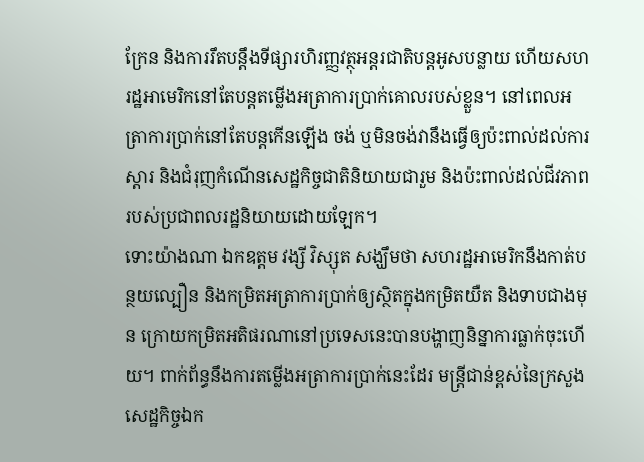ក្រែន និងការរឹតបន្តឹងទីផ្សារហិរញ្ញវត្ថុអន្តរជាតិបន្តអូសបន្លាយ ហើយសហរដ្ឋអាមេរិកនៅតែបន្តតម្លើងអត្រាការប្រាក់គោលរបស់ខ្លួន។ នៅពេលអត្រាការប្រាក់នៅតែបន្តកើនឡើង ចង់ ឬមិនចង់វានឹងធ្វើឲ្យប៉ះពាល់ដល់ការស្តារ និងជំរុញកំណើនសេដ្ឋកិច្ចជាតិនិយាយជារួម និងប៉ះពាល់ដល់ជីវភាពរបស់ប្រជាពលរដ្ឋនិយាយដោយឡែក។
ទោះយ៉ាងណា ឯកឧត្តម វង្សី វិស្សុត សង្ឃឹមថា សហរដ្ឋអាមេរិកនឹងកាត់បន្ថយល្បឿន និងកម្រិតអត្រាការប្រាក់ឲ្យស្ថិតក្នុងកម្រិតយឺត និងទាបជាងមុន ក្រោយកម្រិតអតិផរណានៅប្រទេសនេះបានបង្ហាញនិន្នាការធ្លាក់ចុះហើយ។ ពាក់ព័ន្ធនឹងការតម្លើងអត្រាការប្រាក់នេះដែរ មន្ត្រីជាន់ខ្ពស់នៃក្រសួងសេដ្ឋកិច្ចឯក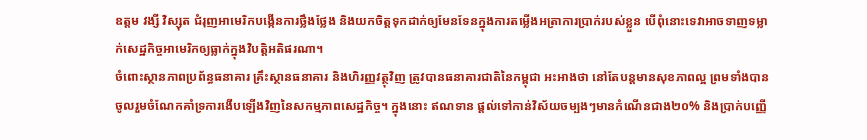ឧត្តម វង្សី វិស្សុត ជំរុញអាមេរិកបង្កើនការថ្លឹងថ្លែង និងយកចិត្តទុកដាក់ឲ្យមែនទែនក្នុងការតម្លើងអត្រាការប្រាក់របស់ខ្លួន បើពុំនោះទេវាអាចទាញទម្លាក់សេដ្ឋកិច្ចអាមេរិកឲ្យធ្លាក់ក្នុងវិបត្តិអតិផរណា។
ចំពោះស្ថានភាពប្រព័ន្ធធនាគារ គ្រឹះស្ថានធនាគារ និងហិរញ្ញវត្ថុវិញ ត្រូវបានធនាគារជាតិនៃកម្ពុជា អះអាងថា នៅតែបន្ដមានសុខភាពល្អ ព្រមទាំងបានចូលរួមចំណែកគាំទ្រការងើបឡើងវិញនៃសកម្មភាពសេដ្ឋកិច្ច។ ក្នុងនោះ ឥណទាន ផ្ដល់ទៅកាន់វិស័យចម្បងៗមានកំណើនជាង២០% និងប្រាក់បញ្ញើ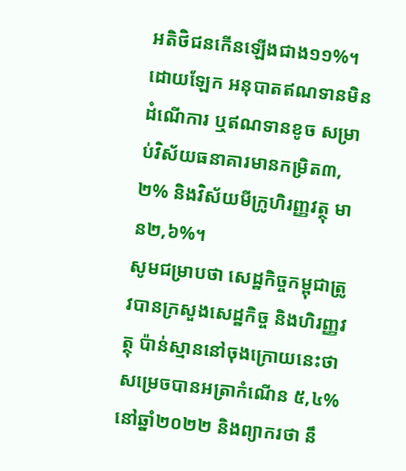អតិថិជនកើនឡើងជាង១១%។ ដោយឡែក អនុបាតឥណទានមិនដំណើការ ឬឥណទានខូច សម្រាប់វិស័យធនាគារមានកម្រិត៣,២% និងវិស័យមីក្រូហិរញ្ញវត្ថុ មាន២,៦%។
សូមជម្រាបថា សេដ្ឋកិច្ចកម្ពុជាត្រូវបានក្រសួងសេដ្ឋកិច្ច និងហិរញ្ញវត្ថុ ប៉ាន់ស្មាននៅចុងក្រោយនេះថា សម្រេចបានអត្រាកំណើន ៥,៤%នៅឆ្នាំ២០២២ និងព្យាករថា នឹ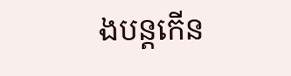ងបន្តកើន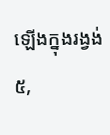ឡើងក្នុងរង្វង់ ៥,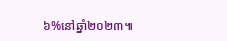៦%នៅឆ្នាំ២០២៣៕